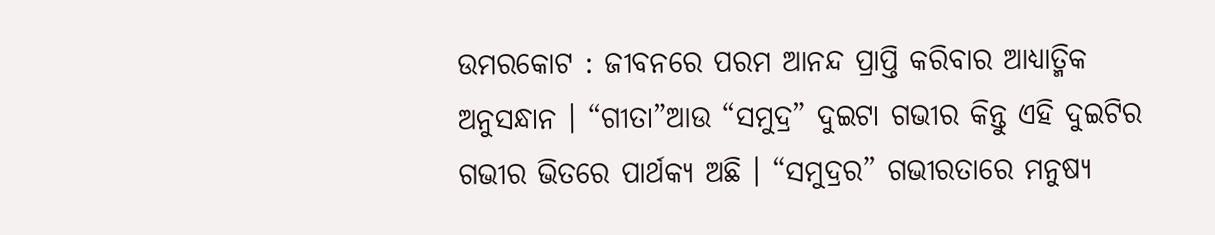ଉମରକୋଟ : ଜୀବନରେ ପରମ ଆନନ୍ଦ ପ୍ରାପ୍ତି କରିବାର ଆଧ୍ୟାତ୍ମିକ ଅନୁସନ୍ଧାନ । “ଗୀତା”ଆଉ “ସମୁଦ୍ର” ଦୁଇଟା ଗଭୀର କିନ୍ତୁ ଏହି ଦୁଇଟିର ଗଭୀର ଭିତରେ ପାର୍ଥକ୍ୟ ଅଛି । “ସମୁଦ୍ରର” ଗଭୀରତାରେ ମନୁଷ୍ୟ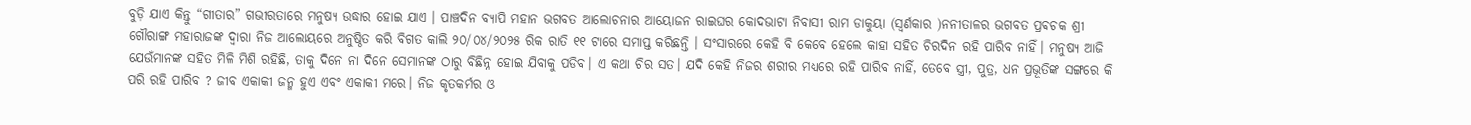ବୁଡ଼ି ଯାଏ କିନ୍ତୁ “ଗୀତାର” ଗଭୀରତାରେ ମନୁଷ୍ୟ ଉଦ୍ଧାର ହୋଇ ଯାଏ । ପାଞ୍ଚଦିନ ବ୍ୟାପି ମହାନ ଭଗବତ ଆଲୋଚନାର ଆୟୋଜନ ରାଇଘର କୋଦଭାଟା ନିବାସୀ ରାମ ଡାକୁୟା (ସ୍ଵର୍ଣକାର )ନନୀତାଳର ଭଗବତ ପ୍ରଵଚକ ଶ୍ରୀ ଗୌରାଙ୍ଗ ମହାରାଜଙ୍କ ଦ୍ୱାରା ନିଜ ଆଲୋୟରେ ଅନୁଷ୍ଠିତ କରି ବିଗତ କାଲି ୨୦/୦୪/୨୦୨୫ ରିକ ରାତି ୧୧ ଟାରେ ସମାପ୍ତ କରିଛନ୍ତି । ସଂସାରରେ କେହି ବି କେବେ ହେଲେ କାହା ସହିତ ଚିରଦିନ ରହି ପାରିବ ନାହିଁ। ମନୁଷ୍ୟ ଆଜି ଯେଉଁମାନଙ୍କ ସହିତ ମିଳି ମିଶି ରହିଛି, ତାକୁ ଦିନେ ନା ଦିନେ ସେମାନଙ୍କ ଠାରୁ ବିଛିନ୍ନ ହୋଇ ଯିବାକୁ ପଡିବ। ଏ କଥା ଚିର ସତ। ଯଦି କେହି ନିଜର ଶରୀର ମଧ୍ୟରେ ରହି ପାରିବ ନାହିଁ, ତେବେ ସ୍ତ୍ରୀ, ପୁତ୍ର, ଧନ ପ୍ରଭୂତିଙ୍କ ସଙ୍ଗରେ କି ପରି ରହି ପାରିବ ? ଜୀବ ଏକାକୀ ଜନ୍ମ ହୁଏ ଏବଂ ଏକାକୀ ମରେ। ନିଜ କୃତକର୍ମର ଓ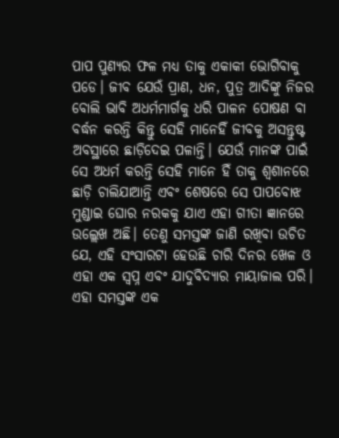ପାପ ପୁଣ୍ୟର ଫଳ ମଧ୍ୟ ତାକୁ ଏକାକୀ ଭୋଗିବାକୁ ପଡେ। ଜୀବ ଯେଉଁ ପ୍ରାଣ, ଧନ, ପୁତ୍ର ଆଦିଙ୍କୁ ନିଜର ବୋଲି ଭାବି ଅଧର୍ମମାର୍ଗକୁ ଧରି ପାଳନ ପୋଷଣ ବା ବର୍ଦ୍ଧନ କରନ୍ତି କିନ୍ତୁ ସେହି ମାନେହିଁ ଜୀବକୁ ଅସନ୍ତୁଷ୍ଟ ଅବସ୍ଥାରେ ଛାଡ଼ିଦେଇ ପଳାନ୍ତି। ଯେଉଁ ମାନଙ୍କ ପାଇଁ ସେ ଅଧର୍ମ କରନ୍ତି ସେହି ମାନେ ହିଁ ତାକୁ ଶ୍ଵଶାନରେ ଛାଡ଼ି ଚାଲିଯାଆନ୍ତି ଏବଂ ଶେଷରେ ସେ ପାପବୋଝ ମୁଣ୍ଡାଇ ଘୋର ନରକକୁ ଯାଏ ଏହା ଗୀତା ଜ୍ଞାନରେ ଉଲ୍ଲେଖ ଅଛି। ତେଣୁ ସମସ୍ତଙ୍କ ଜାଣି ରଖିବା ଉଚିତ ଯେ, ଏହି ସଂସାରଟା ହେଉଛି ଚାରି ଦିନର ଖେଳ ଓ ଏହା ଏକ ସ୍ବପ୍ନ ଏବଂ ଯାଦୁବିଦ୍ୟାର ମାୟାଜାଲ ପରି। ଏହା ସମସ୍ତଙ୍କ ଏକ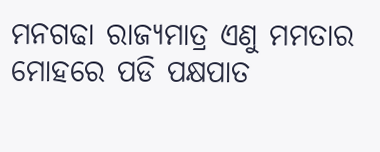ମନଗଢା ରାଜ୍ୟମାତ୍ର ଏଣୁ ମମତାର ମୋହରେ ପଡି ପକ୍ଷପାତ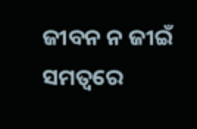ଜୀବନ ନ ଜୀଇଁ ସମତ୍ୱରେ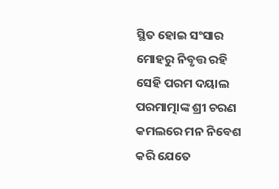ସ୍ଥିତ ହୋଇ ସଂସାର ମୋହରୁ ନିବୃତ୍ତ ରହି ସେହି ପରମ ଦୟାଲ ପରମାତ୍ମାଙ୍କ ଶ୍ରୀ ଚରଣ କମଲରେ ମନ ନିବେଶ କରି ଯେତେ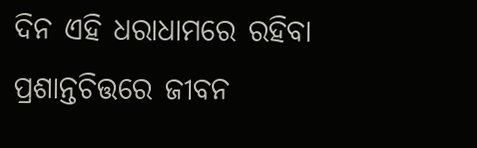ଦିନ ଏହି ଧରାଧାମରେ ରହିବା ପ୍ରଶାନ୍ତଚିତ୍ତରେ ଜୀବନ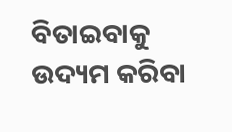ବିତାଇବାକୁ ଉଦ୍ୟମ କରିବା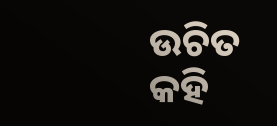ଉଚିତ କହି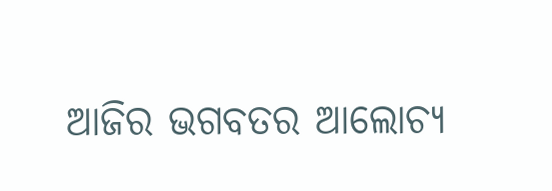ଆଜିର ଭଗବତର ଆଲୋଚ୍ୟ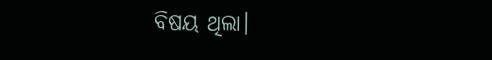ବିଷୟ ଥିଲା।